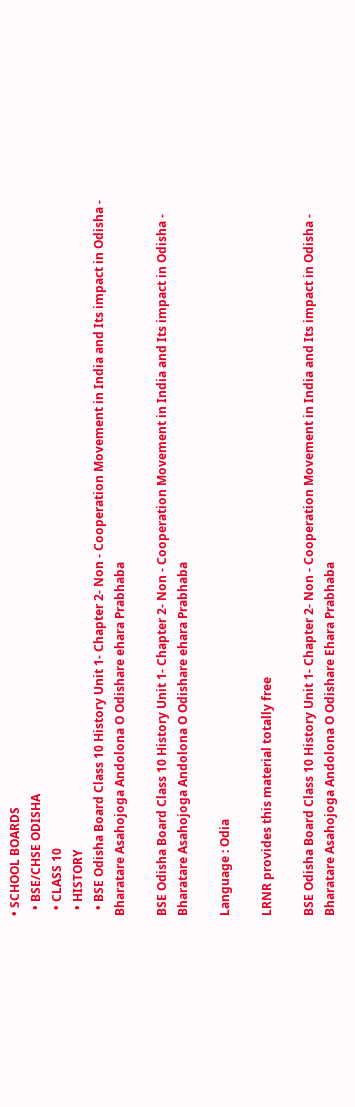• SCHOOL BOARDS
  • BSE/CHSE ODISHA
  • CLASS 10
  • HISTORY
  • BSE Odisha Board Class 10 History Unit 1- Chapter 2- Non - Cooperation Movement in India and Its impact in Odisha - Bharatare Asahojoga Andolona O Odishare ehara Prabhaba

BSE Odisha Board Class 10 History Unit 1- Chapter 2- Non - Cooperation Movement in India and Its impact in Odisha - Bharatare Asahojoga Andolona O Odishare ehara Prabhaba

Language : Odia

LRNR provides this material totally free

BSE Odisha Board Class 10 History Unit 1- Chapter 2- Non - Cooperation Movement in India and Its impact in Odisha - Bharatare Asahojoga Andolona O Odishare Ehara Prabhaba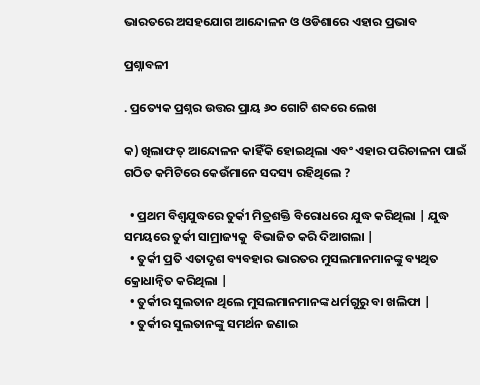ଭାରତରେ ଅସହଯୋଗ ଆନ୍ଦୋଳନ ଓ ଓଡିଶାରେ ଏହାର ପ୍ରଭାବ

ପ୍ରଶ୍ନାବଳୀ

. ପ୍ରତ୍ୟେକ ପ୍ରଶ୍ନର ଉତ୍ତର ପ୍ରାୟ ୬୦ ଗୋଟି ଶବ୍ଦରେ ଲେଖ

କ) ଖିଲାଫତ୍ ଆନ୍ଦୋଳନ କାହିଁକି ହୋଇଥିଲା ଏବଂ ଏହାର ପରିଚାଳନା ପାଇଁ ଗଠିତ କମିଟିରେ କେଉଁମାନେ ସଦସ୍ୟ ରହିଥିଲେ ?

  • ପ୍ରଥମ ବିଶ୍ୱଯୁଦ୍ଧରେ ତୁର୍କୀ ମିତ୍ରଶକ୍ତି ବିରୋଧରେ ଯୁଦ୍ଧ କରିଥିଲା | ଯୁଦ୍ଧ ସମୟରେ ତୁର୍କୀ ସାମ୍ରାଜ୍ୟକୁ  ବିଭାଜିତ କରି ଦିଆଗଲା |
  • ତୁର୍କୀ ପ୍ରତି ଏତାଦୃଶ ବ୍ୟବହାର ଭାରତର ମୁସଲମାନମାନଙ୍କୁ ବ୍ୟଥିତ କ୍ରୋଧାନ୍ୱିତ କରିଥିଲା |
  • ତୁର୍କୀର ସୁଲତାନ ଥିଲେ ମୁସଲମାନମାନଙ୍କ ଧର୍ମଗୁରୁ ବା ଖଲିଫା |
  • ତୁର୍କୀର ସୁଲତାନଙ୍କୁ ସମର୍ଥନ ଜଣାଇ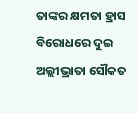ତାଙ୍କର କ୍ଷମତା ହ୍ରାସ ବିରୋଧରେ ଦୁଇ ଅଲ୍ଲୀଭ୍ରାତା ସୌକତ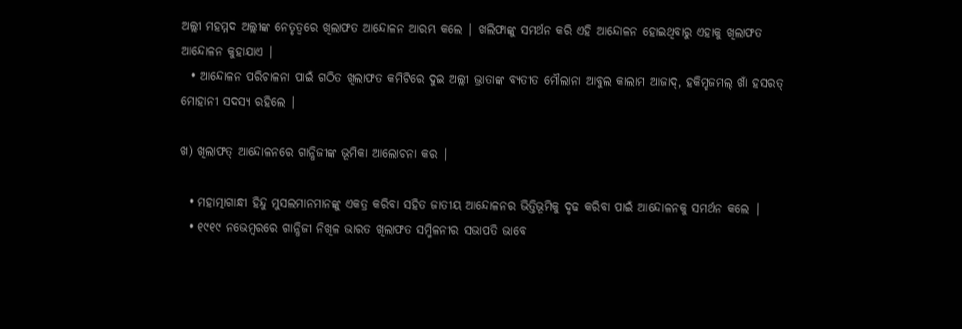ଅଲ୍ଲୀ ମହମ୍ମଦ ଅଲ୍ଲୀଙ୍କ ନେତୃତ୍ୱରେ ଖିଲାଫତ ଆନ୍ଦୋଳନ ଆରମ୍ଭ କଲେ | ଖଲିଫାଙ୍କୁ ସମର୍ଥନ କରି ଏହି ଆନ୍ଦୋଳନ ହୋଇଥିବାରୁ ଏହାକୁ ଖିଲାଫତ ଆନ୍ଦୋଳନ କୁହାଯାଏ |
  • ଆନ୍ଦୋଳନ ପରିଚାଳନା ପାଇଁ ଗଠିତ ଖିଲାଫତ କମିଟିରେ ଦୁଇ ଅଲ୍ଲୀ ଭ୍ରାତାଙ୍କ ବ୍ୟତୀତ ମୌଲାନା ଆବୁଲ କାଲାମ ଆଜାଦ୍, ହକିମ୍ହଜମଲ୍ ଖାଁ ହସରତ୍ ମୋହାନୀ ସଦସ୍ୟ ରହିଲେ |

ଖ) ଖିଲାଫତ୍ ଆନ୍ଦୋଳନରେ ଗାନ୍ଧିଜୀଙ୍କ ଭୂମିକା ଆଲୋଚନା କର |

  • ମହାତ୍ମାଗାନ୍ଧୀ ହିନ୍ଦୁ ମୁସଲମାନମାନଙ୍କୁ ଏକତ୍ର କରିବା ସହିତ ଜାତୀୟ ଆନ୍ଦୋଳନର ଭିତ୍ତିଭୂମିକୁ ଦୃଢ କରିବା ପାଇଁ ଆନ୍ଦୋଳନକୁ ସମର୍ଥନ କଲେ |
  • ୧୯୧୯ ନଭେମ୍ବରରେ ଗାନ୍ଧିଜୀ ନିଖିଳ ଭାରତ ଖିଲାଫତ ସମ୍ମିଳନୀର ସଭାପତି ଭାବେ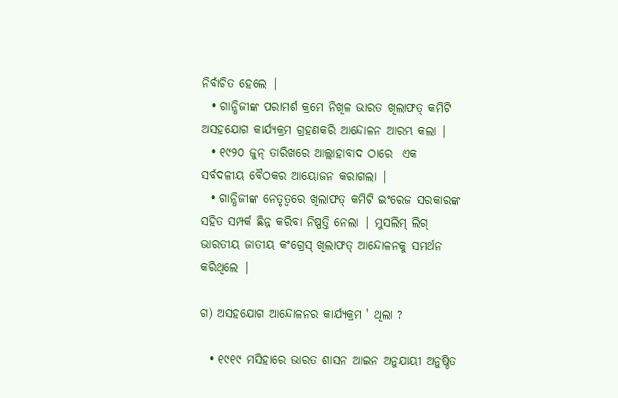ନିର୍ବାଚିତ ହେଲେ |
  • ଗାନ୍ଧିଜୀଙ୍କ ପରାମର୍ଶ କ୍ରମେ ନିଖିଳ ଭାରତ ଖିଲାଫତ୍ କମିଟି ଅସହଯୋଗ କାର୍ଯ୍ୟକ୍ରମ ଗ୍ରହଣକରି ଆନ୍ଦୋଳନ ଆରମ୍ଭ କଲା |
  • ୧୯୨୦ ଜୁନ୍ ତାରିଖରେ ଆଲ୍ଲାହାବାଦ ଠାରେ  ଏକ ସର୍ବଦଳୀୟ ବୈଠକର ଆୟୋଜନ କରାଗଲା |
  • ଗାନ୍ଧିଜୀଙ୍କ ନେତୃତ୍ୱରେ ଖିଲାଫତ୍ କମିଟି ଇଂରେଜ ସରକାରଙ୍କ ସହିତ ସମ୍ପର୍କ ଛିନ୍ନ କରିବା ନିଷ୍ପତ୍ତି ନେଲା | ମୁସଲିମ୍ ଲିଗ୍ ଭାରତୀୟ ଜାତୀୟ କଂଗ୍ରେସ୍ ଖିଲାଫତ୍ ଆନ୍ଦୋଳନକୁ ସମର୍ଥନ କରିଥିଲେ |

ଗ) ଅସହଯୋଗ ଆନ୍ଦୋଳନର କାର୍ଯ୍ୟକ୍ରମ ' ଥିଲା ?

  • ୧୯୧୯ ମସିହାରେ ଭାରତ ଶାସନ ଆଇନ ଅନୁଯାୟୀ ଅନୁଷ୍ଠିତ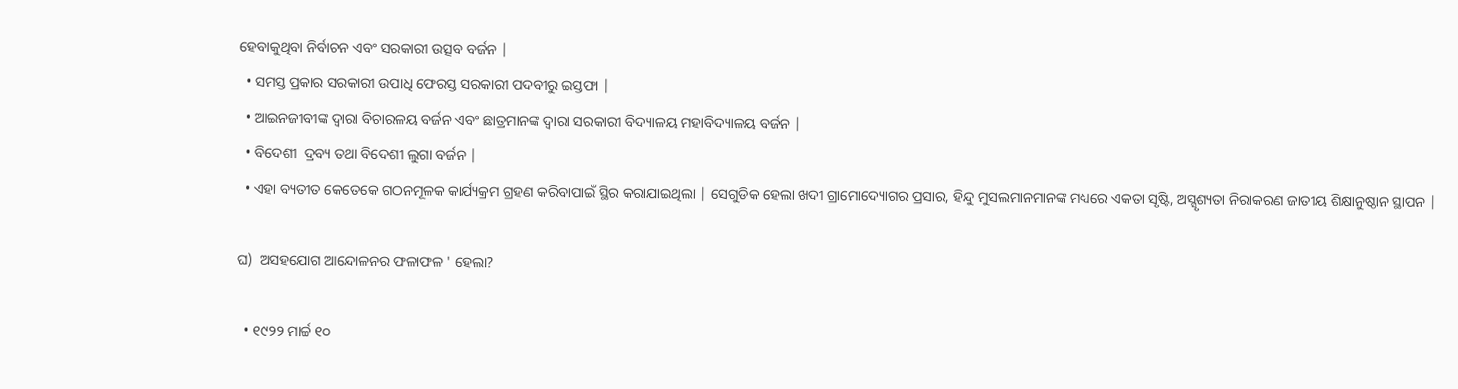ହେବାକୁଥିବା ନିର୍ବାଚନ ଏବଂ ସରକାରୀ ଉତ୍ସବ ବର୍ଜନ |
  • ସମସ୍ତ ପ୍ରକାର ସରକାରୀ ଉପାଧି ଫେରସ୍ତ ସରକାରୀ ପଦବୀରୁ ଇସ୍ତଫା |
  • ଆଇନଜୀବୀଙ୍କ ଦ୍ୱାରା ବିଚାରଳୟ ବର୍ଜନ ଏବଂ ଛାତ୍ରମାନଙ୍କ ଦ୍ୱାରା ସରକାରୀ ବିଦ୍ୟାଳୟ ମହାବିଦ୍ୟାଳୟ ବର୍ଜନ |
  • ବିଦେଶୀ  ଦ୍ରବ୍ୟ ତଥା ବିଦେଶୀ ଲୁଗା ବର୍ଜନ |
  • ଏହା ବ୍ୟତୀତ କେତେକେ ଗଠନମୂଳକ କାର୍ଯ୍ୟକ୍ରମ ଗ୍ରହଣ କରିବାପାଇଁ ସ୍ଥିର କରାଯାଇଥିଲା | ସେଗୁଡିକ ହେଲା ଖଦୀ ଗ୍ରାମୋଦ୍ୟୋଗର ପ୍ରସାର, ହିନ୍ଦୁ ମୁସଲମାନମାନଙ୍କ ମଧ୍ୟରେ ଏକତା ସୃଷ୍ଟି, ଅସ୍ସୃଶ୍ୟତା ନିରାକରଣ ଜାତୀୟ ଶିକ୍ଷାନୁଷ୍ଠାନ ସ୍ଥାପନ |

ଘ)  ଅସହଯୋଗ ଆନ୍ଦୋଳନର ଫଳାଫଳ ' ହେଲା?

  • ୧୯୨୨ ମାର୍ଚ୍ଚ ୧୦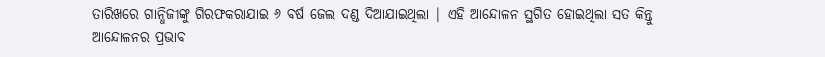ତାରିଖରେ ଗାନ୍ଧିଜୀଙ୍କୁ ଗିରଫକରାଯାଇ ୬ ବର୍ଷ ଜେଲ ଦଣ୍ଡ ଦିଆଯାଇଥିଲା | ଏହି ଆନ୍ଦୋଳନ ସ୍ଥଗିତ ହୋଇଥିଲା ସତ କିନ୍ତୁ ଆନ୍ଦୋଳନର ପ୍ରଭାବ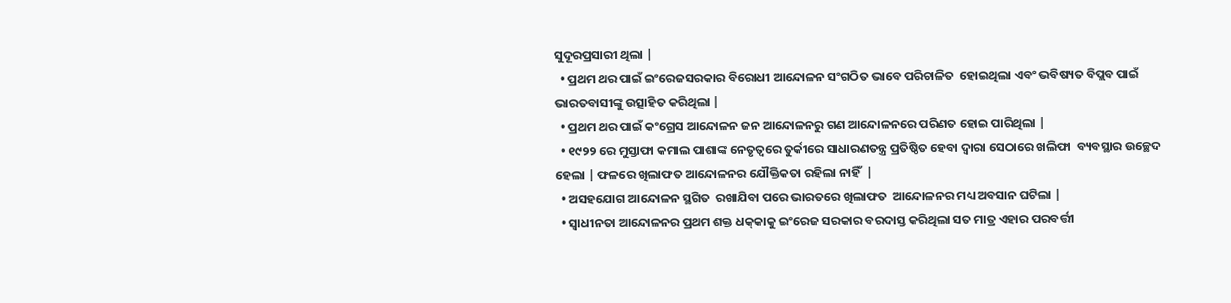ସୁଦୂରପ୍ରସାରୀ ଥିଲା |
  • ପ୍ରଥମ ଥର ପାଇଁ ଇଂରେଜସରକାର ବିରୋଧୀ ଆନ୍ଦୋଳନ ସଂଗଠିତ ଭାବେ ପରିଚାଳିତ  ହୋଇଥିଲା ଏବଂ ଭବିଷ୍ୟତ ବିପ୍ଲବ ପାଇଁ ଭାରତବାସୀଙ୍କୁ ଉତ୍ସାହିତ କରିଥିଲା |
  • ପ୍ରଥମ ଥର ପାଇଁ କଂଗ୍ରେସ ଆନ୍ଦୋଳନ ଜନ ଆନ୍ଦୋଳନରୁ ଗଣ ଆନ୍ଦୋଳନରେ ପରିଣତ ହୋଇ ପାରିଥିଲା |
  • ୧୯୨୨ ରେ ମୁସ୍ତାଫା କମାଲ ପାଶାଙ୍କ ନେତୃତ୍ୱରେ ତୁର୍କୀରେ ସାଧାରଣତନ୍ତ୍ର ପ୍ରତିଷ୍ଠିତ ହେବା ଦ୍ୱାରା ସେଠାରେ ଖଲିଫା  ବ୍ୟବସ୍ଥାର ଉଚ୍ଛେଦ ହେଲା | ଫଳରେ ଖିଲାଫତ ଆନ୍ଦୋଳନର ଯୌକ୍ତିକତା ରହିଲା ନାହିଁ  |
  • ଅସହଯୋଗ ଆନ୍ଦୋଳନ ସ୍ଥଗିତ  ରଖାଯିବା ପରେ ଭାରତରେ ଖିଲାଫତ  ଆନ୍ଦୋଳନର ମଧ୍ୟ ଅବସାନ ଘଟିଲା |
  • ସ୍ଵାଧୀନତା ଆନ୍ଦୋଳନର ପ୍ରଥମ ଶକ୍ତ ଧକ୍‌କାକୁ ଇଂରେଜ ସରକାର ବରଦାସ୍ତ କରିଥିଲା ସତ ମାତ୍ର ଏହାର ପରବର୍ତ୍ତୀ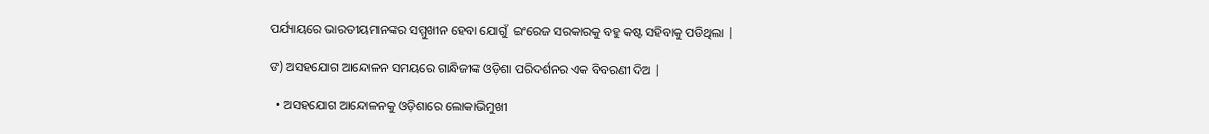ପର୍ଯ୍ୟାୟରେ ଭାରତୀୟମାନଙ୍କର ସମ୍ମୁଖୀନ ହେବା ଯୋଗୁଁ  ଇଂରେଜ ସରକାରକୁ ବହୁ କଷ୍ଟ ସହିବାକୁ ପଡିଥିଲା |

ଙ) ଅସହଯୋଗ ଆନ୍ଦୋଳନ ସମୟରେ ଗାନ୍ଧିଜୀଙ୍କ ଓଡ଼ିଶା ପରିଦର୍ଶନର ଏକ ବିବରଣୀ ଦିଅ |

  • ଅସହଯୋଗ ଆନ୍ଦୋଳନକୁ ଓଡ଼ିଶାରେ ଲୋକାଭିମୁଖୀ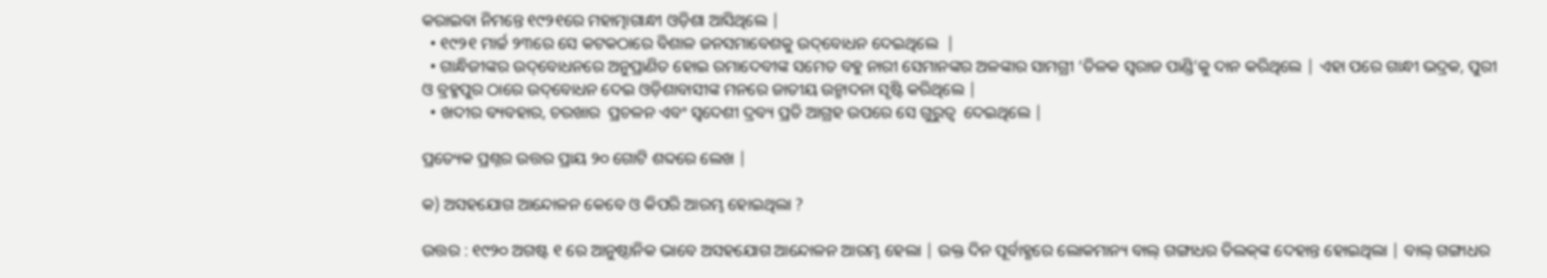କରାଇବା ନିମନ୍ତେ ୧୯୨୧ରେ ମହାତ୍ମାଗାନ୍ଧୀ ଓଡ଼ିଶା ଆସିଥିଲେ |
  • ୧୯୨୧ ମାର୍ଚ୍ଚ ୨୩ରେ ସେ କଟକଠାରେ ବିଶାଳ ଜନସମାବେଶକୁ ଉଦ୍‌ବୋଧନ ଦେଇଥିଲେ  |
  • ଗାନ୍ଧିଜୀଙ୍କର ଉଦ୍‌ବୋଧନରେ ଅନୁପ୍ରାଣିତ ହୋଇ ରମାଦେବୀଙ୍କ ସମେତ ବହୁ ନାରୀ ସେମାନଙ୍କର ଅଳଙ୍କାର ସାମଗ୍ରୀ ‘ତିଳକ ସ୍ଵରାଜ ପାଣ୍ଡି’କୁ ଦାନ କରିଥିଲେ | ଏହା ପରେ ଗାନ୍ଧୀ ଭଦ୍ରକ, ପୁରୀ ଓ ବ୍ରହ୍ମପୁର ଠାରେ ଉଦ୍‌ବୋଧନ ଦେଇ ଓଡ଼ିଶାବାସୀଙ୍କ ମନରେ ଜାତୀୟ ଉନ୍ମାଦନା ସୃଷ୍ଟି କରିଥିଲେ |
  • ଖଦୀର ବ୍ୟବହାର, ଚରଖାର  ପ୍ରଚଳନ ଏବଂ ସ୍ଵଦେଶୀ ଦ୍ରବ୍ୟ ପ୍ରତି ଆଗ୍ରହ ଉପରେ ସେ ଗୁରୁତ୍ୱ  ଦେଇଥିଲେ |

ପ୍ରତ୍ୟେକ ପ୍ରଶ୍ନର ଉତ୍ତର ପ୍ରାୟ ୨୦ ଗୋଟି ଶବ୍ଦରେ ଲେଖ |

କ) ଅସହଯୋଗ ଆନ୍ଦୋଳନ କେବେ ଓ କିପରି ଆରମ୍ଭ ହୋଇଥିଲା ?

ଉତ୍ତର : ୧୯୨୦ ଅଗଷ୍ଟ ୧ ରେ ଆନୁଷ୍ଠାନିକ ଭାବେ ଅସହଯୋଗ ଆନ୍ଦୋଳନ ଆରମ୍ଭ ହେଲା | ଉକ୍ତ ଦିନ ପୂର୍ବାହ୍ଣରେ ଲୋକମାନ୍ୟ ବାଲ୍ ଗଙ୍ଗାଧର ତିଲକ୍‌ଙ୍କ ଦେହାନ୍ତ ହୋଇଥିଲା | ବାଲ୍ ଗଙ୍ଗାଧର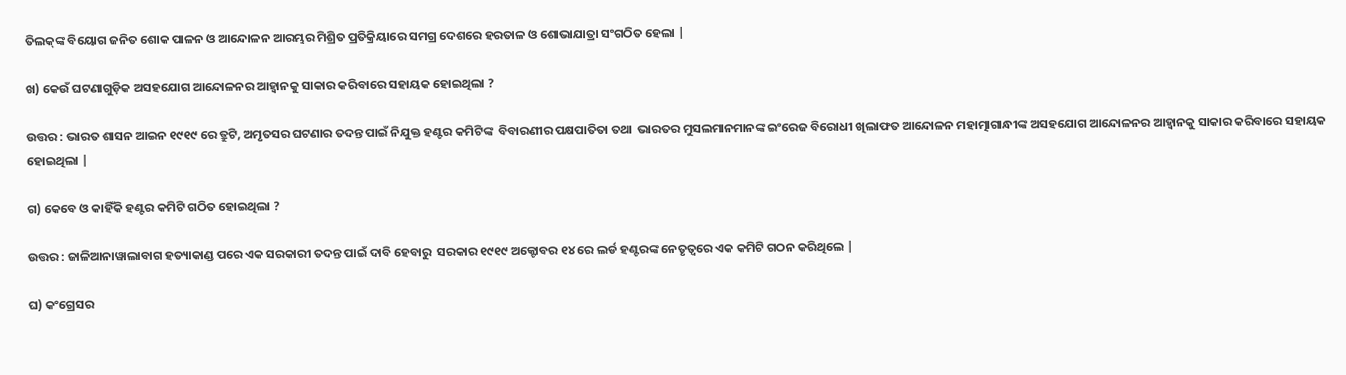ତିଲକ୍‌ଙ୍କ ବିୟୋଗ ଜନିତ ଶୋକ ପାଳନ ଓ ଆନ୍ଦୋଳନ ଆରମ୍ଭର ମିଶ୍ରିତ ପ୍ରତିକ୍ରିୟାରେ ସମଗ୍ର ଦେଶରେ ହରତାଳ ଓ ଶୋଭାଯାତ୍ରା ସଂଗଠିତ ହେଲା |

ଖ) କେଉଁ ଘଟଣାଗୁଡ଼ିକ ଅସହଯୋଗ ଆନ୍ଦୋଳନର ଆହ୍ଵାନକୁ ସାକାର କରିବାରେ ସହାୟକ ହୋଇଥିଲା ?

ଉତ୍ତର : ଭାରତ ଶାସନ ଆଇନ ୧୯୧୯ ରେ ତ୍ରୁଟି, ଅମୃତସର ଘଟଣାର ତଦନ୍ତ ପାଇଁ ନିଯୁକ୍ତ ହଣ୍ଟର କମିଟିଙ୍କ  ବିବାରଣୀର ପକ୍ଷପାତିତା ତଥା  ଭାରତର ମୁସଲମାନମାନଙ୍କ ଇଂରେଜ ବିରୋଧୀ ଖିଲାଫତ ଆନ୍ଦୋଳନ ମହାତ୍ମାଗାନ୍ଧୀଙ୍କ ଅସହଯୋଗ ଆନ୍ଦୋଳନର ଆହ୍ଵାନକୁ ସାକାର କରିବାରେ ସହାୟକ ହୋଇଥିଲା |

ଗ) କେବେ ଓ କାହିଁକି ହଣ୍ଟର କମିଟି ଗଠିତ ହୋଇଥିଲା ?

ଉତ୍ତର : ଜାଳିଆନାୱାଲାବାଗ ହତ୍ୟାକାଣ୍ଡ ପରେ ଏକ ସରକାରୀ ତଦନ୍ତ ପାଇଁ ଦାବି ହେବାରୁ  ସରକାର ୧୯୧୯ ଅକ୍ଟୋବର ୧୪ ରେ ଲର୍ଡ ହଣ୍ଟରଙ୍କ ନେତୃତ୍ଵରେ ଏକ କମିଟି ଗଠନ କରିଥିଲେ |

ଘ) କଂଗ୍ରେସର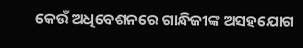କେଉଁ ଅଧିବେଶନରେ ଗାନ୍ଧିଜୀଙ୍କ ଅସହଯୋଗ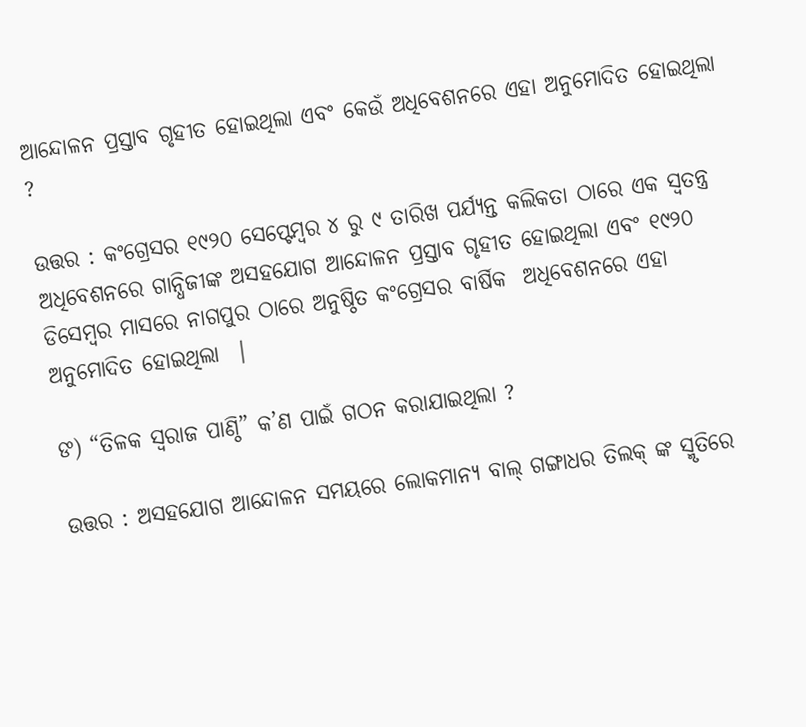ଆନ୍ଦୋଳନ ପ୍ରସ୍ତାବ ଗୃହୀତ ହୋଇଥିଲା ଏବଂ କେଉଁ ଅଧିବେଶନରେ ଏହା ଅନୁମୋଦିତ ହୋଇଥିଲା ?

ଉତ୍ତର : କଂଗ୍ରେସର ୧୯୨୦ ସେପ୍ଟେମ୍ବର ୪ ରୁ ୯ ତାରିଖ ପର୍ଯ୍ୟନ୍ତ କଲିକତା ଠାରେ ଏକ ସ୍ଵତନ୍ତ୍ର  ଅଧିବେଶନରେ ଗାନ୍ଧିଜୀଙ୍କ ଅସହଯୋଗ ଆନ୍ଦୋଳନ ପ୍ରସ୍ତାବ ଗୃହୀତ ହୋଇଥିଲା ଏବଂ ୧୯୨୦ ଡିସେମ୍ବର ମାସରେ ନାଗପୁର ଠାରେ ଅନୁଷ୍ଠିତ କଂଗ୍ରେସର ବାର୍ଷିକ  ଅଧିବେଶନରେ ଏହା ଅନୁମୋଦିତ ହୋଇଥିଲା  |

ଙ) “ତିଳକ ସ୍ଵରାଜ ପାଣ୍ଠି” କ’ଣ ପାଇଁ ଗଠନ କରାଯାଇଥିଲା ?

ଉତ୍ତର : ଅସହଯୋଗ ଆନ୍ଦୋଳନ ସମୟରେ ଲୋକମାନ୍ୟ ବାଲ୍ ଗଙ୍ଗାଧର ତିଲକ୍ ଙ୍କ ସ୍ମୃତିରେ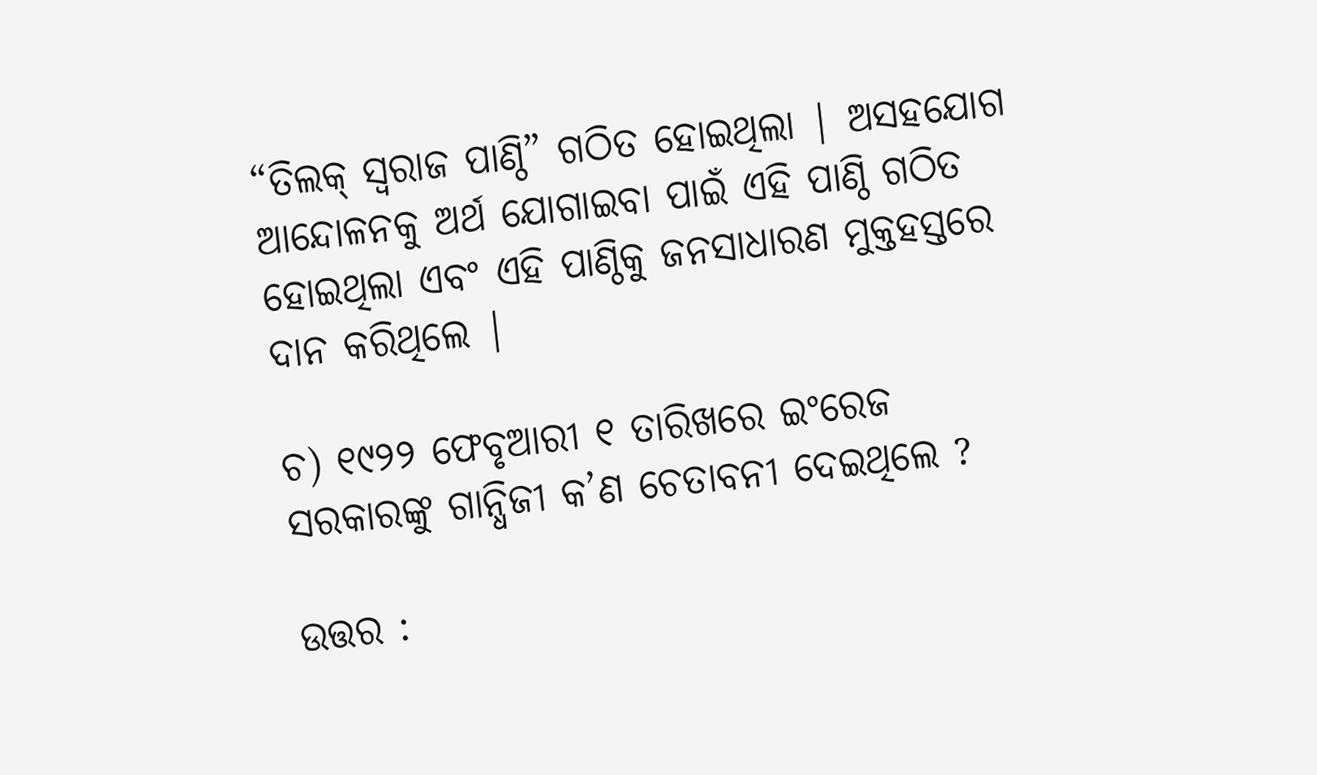“ତିଲକ୍ ସ୍ଵରାଜ ପାଣ୍ଠି” ଗଠିତ ହୋଇଥିଲା | ଅସହଯୋଗ ଆନ୍ଦୋଳନକୁ ଅର୍ଥ ଯୋଗାଇବା ପାଇଁ ଏହି ପାଣ୍ଠି ଗଠିତ ହୋଇଥିଲା ଏବଂ ଏହି ପାଣ୍ଠିକୁ ଜନସାଧାରଣ ମୁକ୍ତହସ୍ତରେ ଦାନ କରିଥିଲେ |

ଚ) ୧୯୨୨ ଫେବୃଆରୀ ୧ ତାରିଖରେ ଇଂରେଜ ସରକାରଙ୍କୁ ଗାନ୍ଧିଜୀ କ’ଣ ଚେତାବନୀ ଦେଇଥିଲେ ?

ଉତ୍ତର :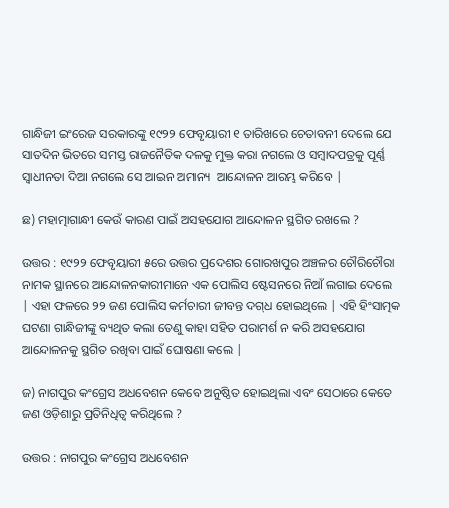ଗାନ୍ଧିଜୀ ଇଂରେଜ ସରକାରଙ୍କୁ ୧୯୨୨ ଫେବୃୟାରୀ ୧ ତାରିଖରେ ଚେତାବନୀ ଦେଲେ ଯେ ସାତଦିନ ଭିତରେ ସମସ୍ତ ରାଜନୈତିକ ଦଳକୁ ମୁକ୍ତ କରା ନଗଲେ ଓ ସମ୍ବାଦପତ୍ରକୁ ପୂର୍ଣ୍ଣ ସ୍ଵାଧୀନତା ଦିଆ ନଗଲେ ସେ ଆଇନ ଅମାନ୍ୟ  ଆନ୍ଦୋଳନ ଆରମ୍ଭ କରିବେ |

ଛ) ମହାତ୍ମାଗାନ୍ଧୀ କେଉଁ କାରଣ ପାଇଁ ଅସହଯୋଗ ଆନ୍ଦୋଳନ ସ୍ଥଗିତ ରଖଲେ ?

ଉତ୍ତର : ୧୯୨୨ ଫେବୃୟାରୀ ୫ରେ ଉତ୍ତର ପ୍ରଦେଶର ଗୋରଖପୁର ଅଞ୍ଚଳର ଚୌରିଚୌରା ନାମକ ସ୍ଥାନରେ ଆନ୍ଦୋଳନକାରୀମାନେ ଏକ ପୋଲିସ ଷ୍ଟେସନରେ ନିଆଁ ଲଗାଇ ଦେଲେ | ଏହା ଫଳରେ ୨୨ ଜଣ ପୋଲିସ କର୍ମଚାରୀ ଜୀବନ୍ତ ଦଗ୍‌ଧ ହୋଇଥିଲେ | ଏହି ହିଂସାତ୍ମକ ଘଟଣା ଗାନ୍ଧିଜୀଙ୍କୁ ବ୍ୟଥିତ କଲା ତେଣୁ କାହା ସହିତ ପରାମର୍ଶ ନ କରି ଅସହଯୋଗ ଆନ୍ଦୋଳନକୁ ସ୍ଥଗିତ ରଖିବା ପାଇଁ ଘୋଷଣା କଲେ |

ଜ) ନାଗପୁର କଂଗ୍ରେସ ଅଧବେଶନ କେବେ ଅନୁଷ୍ଠିତ ହୋଇଥିଲା ଏବଂ ସେଠାରେ କେତେ ଜଣ ଓଡ଼ିଶାରୁ ପ୍ରତିନିଧିତ୍ୱ କରିଥିଲେ ?

ଉତ୍ତର : ନାଗପୁର କଂଗ୍ରେସ ଅଧବେଶନ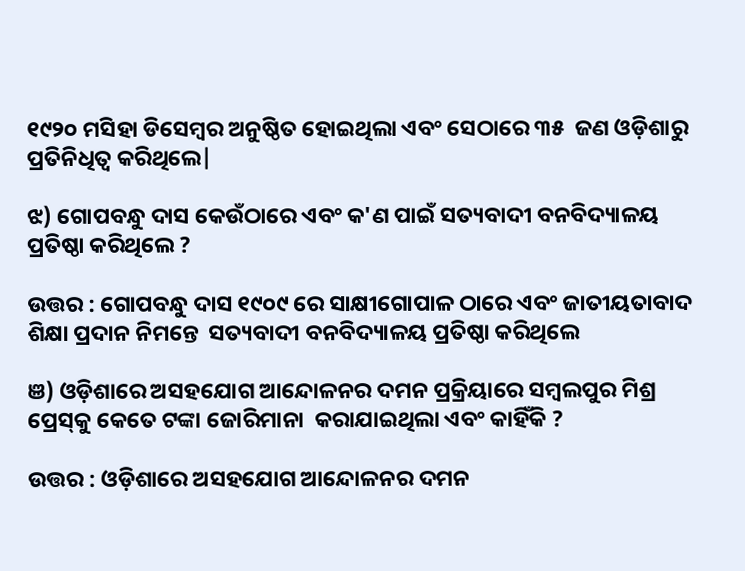୧୯୨୦ ମସିହା ଡିସେମ୍ବର ଅନୁଷ୍ଠିତ ହୋଇଥିଲା ଏବଂ ସେଠାରେ ୩୫  ଜଣ ଓଡ଼ିଶାରୁ ପ୍ରତିନିଧିତ୍ୱ କରିଥିଲେ|

ଝ) ଗୋପବନ୍ଧୁ ଦାସ କେଉଁଠାରେ ଏବଂ କ'ଣ ପାଇଁ ସତ୍ୟବାଦୀ ବନବିଦ୍ୟାଳୟ ପ୍ରତିଷ୍ଠା କରିଥିଲେ ?

ଉତ୍ତର : ଗୋପବନ୍ଧୁ ଦାସ ୧୯୦୯ ରେ ସାକ୍ଷୀଗୋପାଳ ଠାରେ ଏବଂ ଜାତୀୟତାବାଦ ଶିକ୍ଷା ପ୍ରଦାନ ନିମନ୍ତେ  ସତ୍ୟବାଦୀ ବନବିଦ୍ୟାଳୟ ପ୍ରତିଷ୍ଠା କରିଥିଲେ

ଞ) ଓଡ଼ିଶାରେ ଅସହଯୋଗ ଆନ୍ଦୋଳନର ଦମନ ପ୍ରକ୍ରିୟାରେ ସମ୍ବଲପୁର ମିଶ୍ର ପ୍ରେସ୍‌କୁ କେତେ ଟଙ୍କା ଜୋରିମାନା  କରାଯାଇଥିଲା ଏବଂ କାହିଁକି ?

ଉତ୍ତର : ଓଡ଼ିଶାରେ ଅସହଯୋଗ ଆନ୍ଦୋଳନର ଦମନ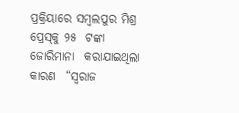ପ୍ରକ୍ରିୟାରେ ସମ୍ବଲପୁର ମିଶ୍ର ପ୍ରେସ୍‌କୁ ୨୫  ଟଙ୍କା ଜୋରିମାନା  କରାଯାଇଥିଲା କାରଣ  “ସ୍ଵରାଜ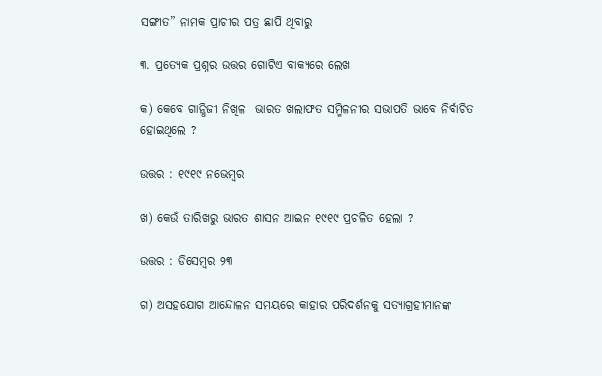ସଙ୍ଗୀତ” ନାମକ ପ୍ରାଚୀର ପତ୍ର ଛାପି ଥିବାରୁ

୩. ପ୍ରତ୍ୟେକ ପ୍ରଶ୍ନର ଉତ୍ତର ଗୋଟିଏ ବାକ୍ୟରେ ଲେଖ

କ) କେବେ ଗାନ୍ଧିଜୀ ନିଖିଳ  ଭାରତ ଖଲାଫତ ସମ୍ମିଳନୀର ସଭାପତି ଭାବେ ନିର୍ବାଚିତ ହୋଇଥିଲେ ?

ଉତ୍ତର : ୧୯୧୯ ନଭେମ୍ବର

ଖ) କେଉଁ ତାରିଖରୁ ଭାରତ ଶାସନ ଆଇନ ୧୯୧୯ ପ୍ରଚଳିତ ହେଲା ?

ଉତ୍ତର : ଡିସେମ୍ବର ୨୩

ଗ) ଅସହଯୋଗ ଆନ୍ଦୋଳନ ସମୟରେ କାହାର ପରିଦର୍ଶନକୁ ସତ୍ୟାଗ୍ରହୀମାନଙ୍କ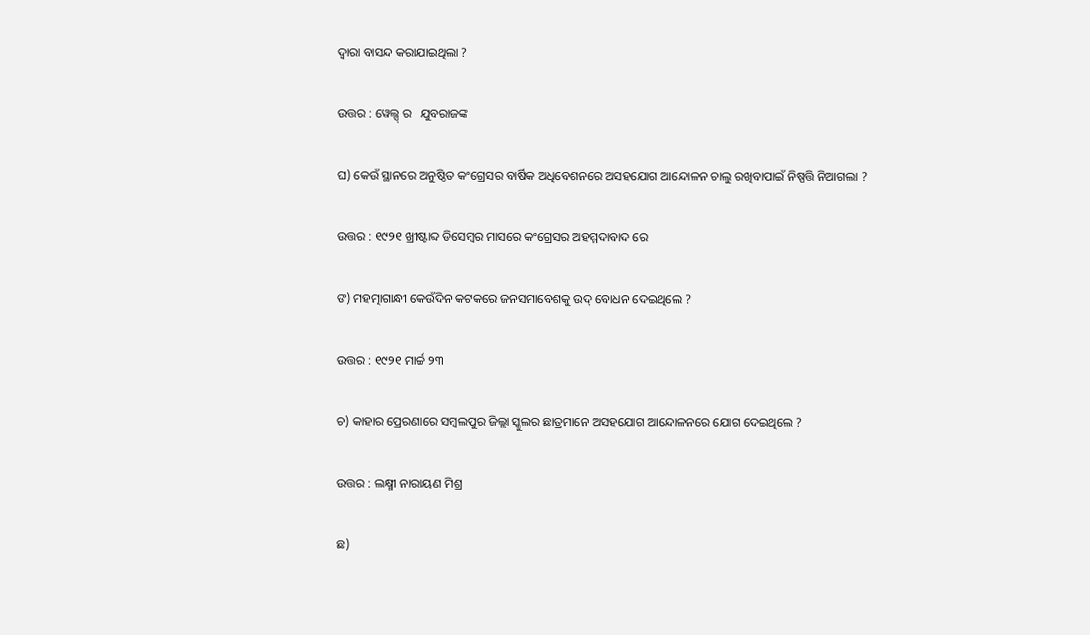ଦ୍ୱାରା ବାସନ୍ଦ କରାଯାଇଥିଲା ?

ଉତ୍ତର : ୱେଲ୍ସ୍ ର   ଯୁବରାଜଙ୍କ

ଘ) କେଉଁ ସ୍ଥାନରେ ଅନୁଷ୍ଠିତ କଂଗ୍ରେସର ବାର୍ଷିକ ଅଧିବେଶନରେ ଅସହଯୋଗ ଆନ୍ଦୋଳନ ଚାଲୁ ରଖିବାପାଇଁ ନିଷ୍ପତ୍ତି ନିଆଗଲା ?

ଉତ୍ତର : ୧୯୨୧ ଖ୍ରୀଷ୍ଟାବ୍ଦ ଡିସେମ୍ବର ମାସରେ କଂଗ୍ରେସର ଅହମ୍ମଦାବାଦ ରେ

ଙ) ମହତ୍ମାଗାନ୍ଧୀ କେଉଁଦିନ କଟକରେ ଜନସମାବେଶକୁ ଉଦ୍ ବୋଧନ ଦେଇଥିଲେ ?

ଉତ୍ତର : ୧୯୨୧ ମାର୍ଚ୍ଚ ୨୩

ଚ) କାହାର ପ୍ରେରଣାରେ ସମ୍ବଲପୁର ଜିଲ୍ଲା ସ୍କୁଲର ଛାତ୍ରମାନେ ଅସହଯୋଗ ଆନ୍ଦୋଳନରେ ଯୋଗ ଦେଇଥିଲେ ?

ଉତ୍ତର : ଲକ୍ଷ୍ମୀ ନାରାୟଣ ମିଶ୍ର

ଛ)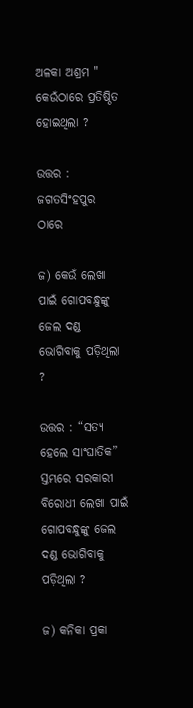ଅଳକା ଅଶ୍ରମ " କେଉଁଠାରେ ପ୍ରତିଷ୍ଠିତ ହୋଇଥିଲା ?

ଉତ୍ତର : ଜଗତସିଂହପୁର ଠାରେ

ଜ) କେଉଁ ଲେଖା ପାଇଁ ଗୋପବନ୍ଧୁଙ୍କୁ ଜେଲ ଦଣ୍ଡ ଭୋଗିବାକୁ ପଡ଼ିଥିଲା ?

ଉତ୍ତର : “ସତ୍ୟ ହେଲେ ସାଂଘାତିକ” ସ୍ତମ୍ଭରେ ସରକାରୀ ବିରୋଧୀ ଲେଖା ପାଇଁ ଗୋପବନ୍ଧୁଙ୍କୁ ଜେଲ ଦଣ୍ଡ ଭୋଗିବାକୁ ପଡ଼ିଥିଲା ?

ଜ) କନିକା ପ୍ରକା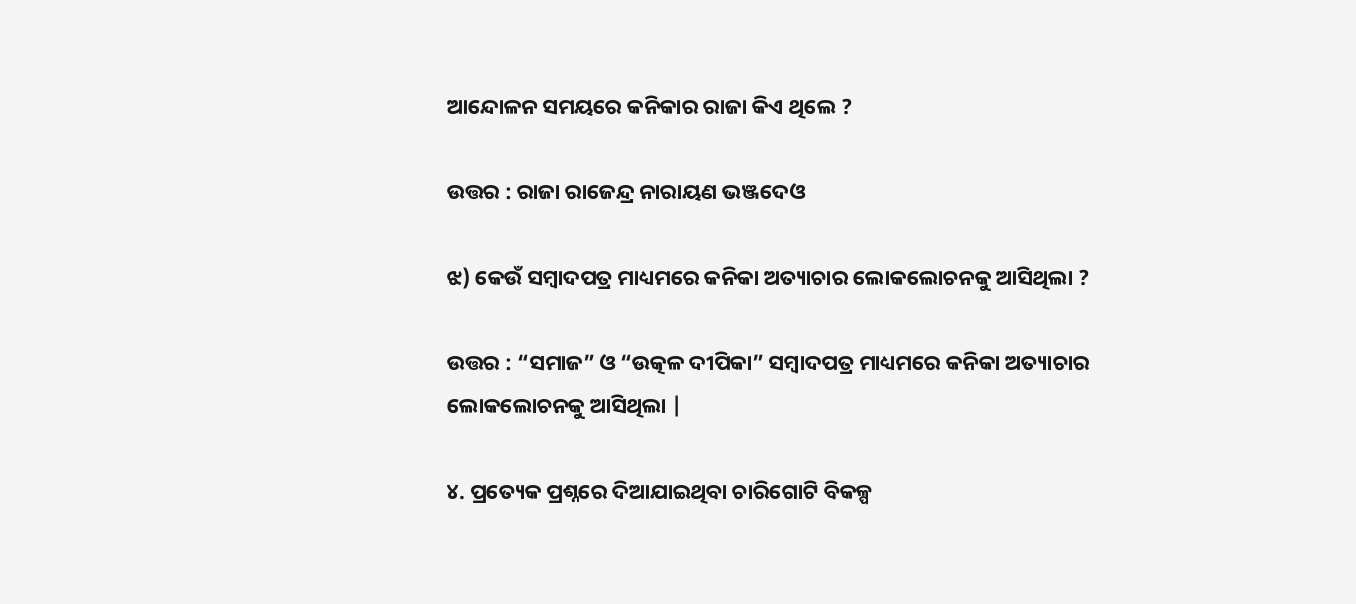ଆନ୍ଦୋଳନ ସମୟରେ କନିକାର ରାଜା କିଏ ଥିଲେ ?

ଉତ୍ତର : ରାଜା ରାଜେନ୍ଦ୍ର ନାରାୟଣ ଭଞ୍ଜଦେଓ

ଝ) କେଉଁ ସମ୍ବାଦପତ୍ର ମାଧ୍ୟମରେ କନିକା ଅତ୍ୟାଚାର ଲୋକଲୋଚନକୁ ଆସିଥିଲା ?

ଉତ୍ତର : “ସମାଜ” ଓ “ଉତ୍କଳ ଦୀପିକା” ସମ୍ବାଦପତ୍ର ମାଧ୍ୟମରେ କନିକା ଅତ୍ୟାଚାର ଲୋକଲୋଚନକୁ ଆସିଥିଲା |

୪. ପ୍ରତ୍ୟେକ ପ୍ରଶ୍ନରେ ଦିଆଯାଇଥିବା ଚାରିଗୋଟି ବିକଳ୍ପ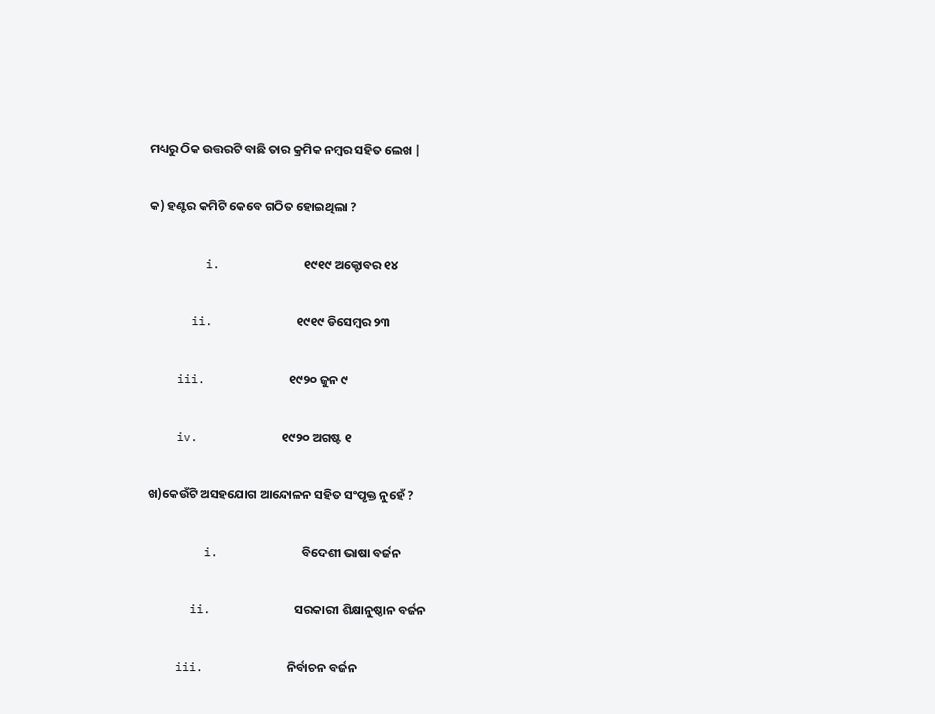ମଧ୍ୟରୁ ଠିକ ଉତ୍ତରଟି ବାଛି ତାର କ୍ରମିକ ନମ୍ବର ସହିତ ଲେଖ |

କ) ହଣ୍ଟର କମିଟି କେବେ ଗଠିତ ହୋଇଥିଲା ?

        i.            ୧୯୧୯ ଅକ୍ଟୋବର ୧୪

      ii.            ୧୯୧୯ ଡିସେମ୍ବର ୨୩

    iii.            ୧୯୨୦ ଜୁନ ୯

    iv.            ୧୯୨୦ ଅଗଷ୍ଟ ୧

ଖ)କେଉଁଟି ଅସହଯୋଗ ଆନ୍ଦୋଳନ ସହିତ ସଂପୃକ୍ତ ନୁହେଁ ?

        i.            ବିଦେଶୀ ଭାଷା ବର୍ଜନ

      ii.            ସରକାରୀ ଶିକ୍ଷାନୁଷ୍ଠାନ ବର୍ଜନ

    iii.            ନିର୍ବାଚନ ବର୍ଜନ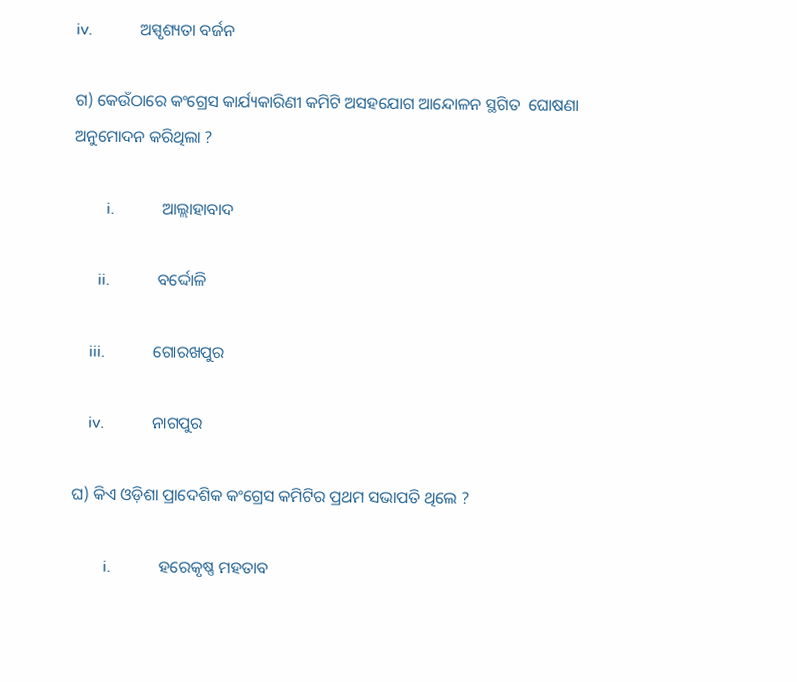iv.            ଅସ୍ପୃଶ୍ୟତା ବର୍ଜନ

ଗ) କେଉଁଠାରେ କଂଗ୍ରେସ କାର୍ଯ୍ୟକାରିଣୀ କମିଟି ଅସହଯୋଗ ଆନ୍ଦୋଳନ ସ୍ଥଗିତ  ଘୋଷଣା ଅନୁମୋଦନ କରିଥିଲା ?

        i.            ଆଲ୍ଲାହାବାଦ

      ii.            ବର୍ଦ୍ଦୋଳି

    iii.            ଗୋରଖପୁର

    iv.            ନାଗପୁର

ଘ) କିଏ ଓଡ଼ିଶା ପ୍ରାଦେଶିକ କଂଗ୍ରେସ କମିଟିର ପ୍ରଥମ ସଭାପତି ଥିଲେ ?

        i.            ହରେକୃଷ୍ଣ ମହତାବ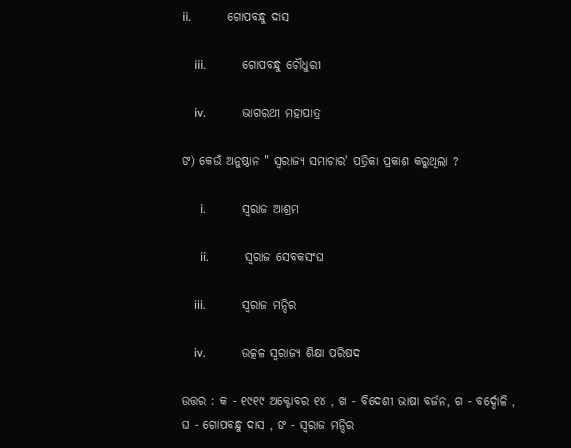ii.            ଗୋପବନ୍ଧୁ ଦାସ

    iii.            ଗୋପବନ୍ଧୁ ଚୌଧୁରୀ

    iv.            ଭାଗରଥୀ ମହାପାତ୍ର

ଙ) କେଉଁ ଅନୁଷ୍ଠାନ " ସ୍ଵରାଜ୍ୟ ସମାଚାର' ପତ୍ରିକା ପ୍ରକାଶ କରୁଥିଲା ?

      i.            ସ୍ଵରାଜ ଆଶ୍ରମ

      ii.            ସ୍ଵରାଜ ସେବକସଂଘ

    iii.            ସ୍ଵରାଜ ମନ୍ଦିର

    iv.            ଉତ୍କଳ ସ୍ଵରାଜ୍ୟ ଶିକ୍ଷା ପରିଷଦ

ଉତ୍ତର : କ - ୧୯୧୯ ଅକ୍ଟୋବର ୧୪ , ଖ - ବିଦେଶୀ ଭାଷା ବର୍ଜନ, ଗ - ବର୍ଦ୍ଦୋଳି , ଘ - ଗୋପବନ୍ଧୁ ଦାସ , ଙ - ସ୍ଵରାଜ ମନ୍ଦିର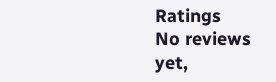Ratings
No reviews yet,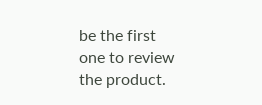be the first one to review the product.